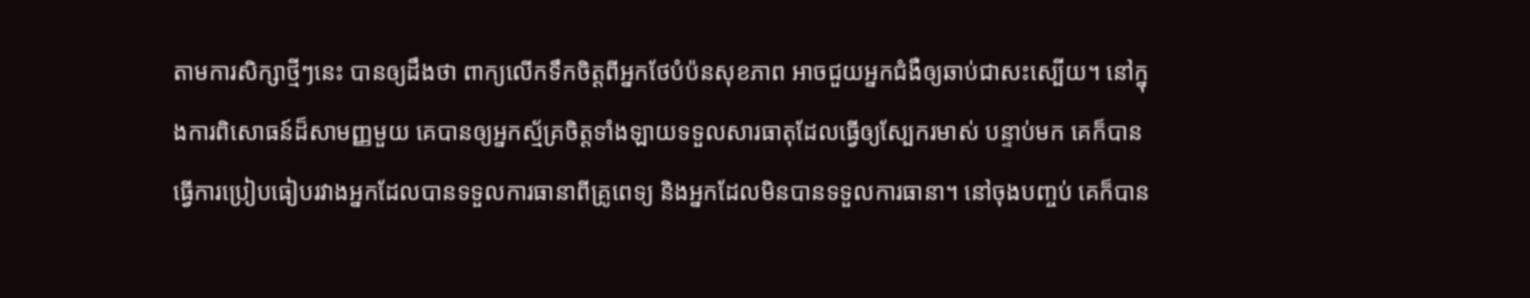តាមការសិក្សាថ្មីៗនេះ បានឲ្យដឹងថា ពាក្យលើកទឹកចិត្តពីអ្នកថែបំប៉នសុខភាព អាចជួយអ្នកជំងឺឲ្យឆាប់ជាសះស្បើយ។ នៅក្នុងការពិសោធន៍ដ៏សាមញ្ញមួយ គេបានឲ្យអ្នកស្ម័គ្រចិត្តទាំងឡាយទទួលសារធាតុដែលធ្វើឲ្យស្បែករមាស់ បន្ទាប់មក គេក៏បានធ្វើការប្រៀបធៀបរវាងអ្នកដែលបានទទួលការធានាពីគ្រូពេទ្យ និងអ្នកដែលមិនបានទទួលការធានា។ នៅចុងបញ្ចប់ គេក៏បាន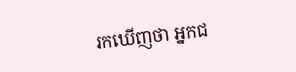រកឃើញថា អ្នកជ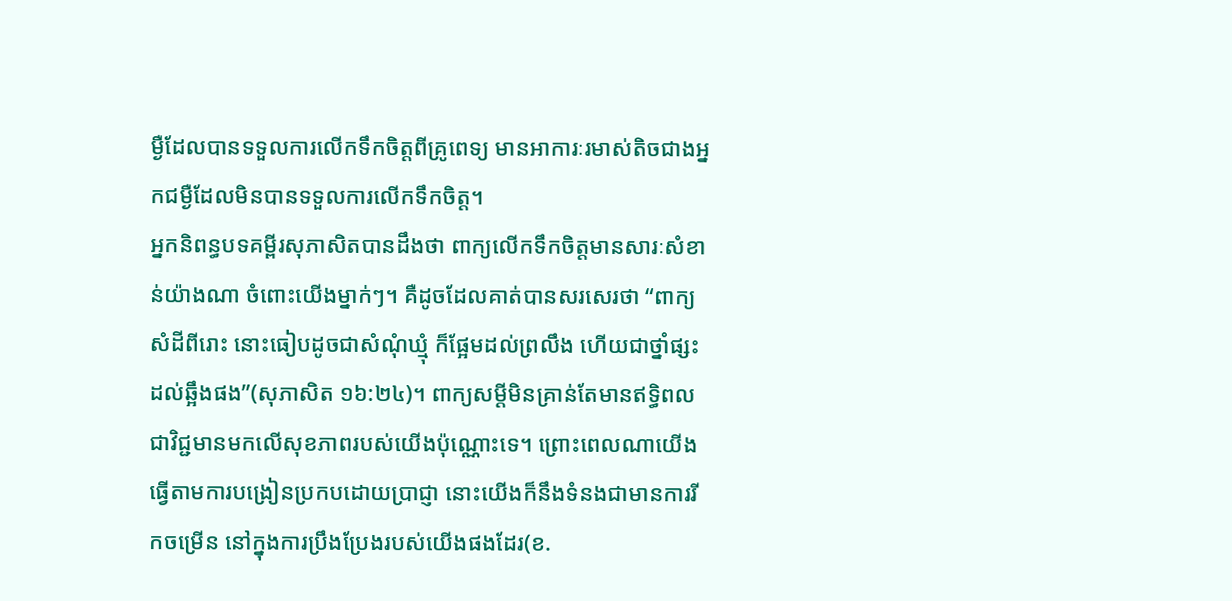ម្ងឺដែលបានទទួលការលើកទឹកចិត្តពីគ្រូពេទ្យ មានអាការៈរមាស់តិចជាងអ្នកជម្ងឺដែលមិនបានទទួលការលើកទឹកចិត្ត។
អ្នកនិពន្ធបទគម្ពីរសុភាសិតបានដឹងថា ពាក្យលើកទឹកចិត្តមានសារៈសំខាន់យ៉ាងណា ចំពោះយើងម្នាក់ៗ។ គឺដូចដែលគាត់បានសរសេរថា “ពាក្យសំដីពីរោះ នោះធៀបដូចជាសំណុំឃ្មុំ ក៏ផ្អែមដល់ព្រលឹង ហើយជាថ្នាំផ្សះដល់ឆ្អឹងផង”(សុភាសិត ១៦:២៤)។ ពាក្យសម្តីមិនគ្រាន់តែមានឥទ្ធិពលជាវិជ្ជមានមកលើសុខភាពរបស់យើងប៉ុណ្ណោះទេ។ ព្រោះពេលណាយើងធ្វើតាមការបង្រៀនប្រកបដោយប្រាជ្ញា នោះយើងក៏នឹងទំនងជាមានការរីកចម្រើន នៅក្នុងការប្រឹងប្រែងរបស់យើងផងដែរ(ខ.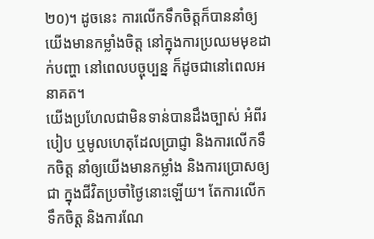២០)។ ដូចនេះ ការលើកទឹកចិត្តក៏បាននាំឲ្យយើងមានកម្លាំងចិត្ត នៅក្នុងការប្រឈមមុខដាក់បញ្ហា នៅពេលបច្ចុប្បន្ន ក៏ដូចជានៅពេលអនាគត។
យើងប្រហែលជាមិនទាន់បានដឹងច្បាស់ អំពីរបៀប ឬមូលហេតុដែលប្រាជ្ញា និងការលើកទឹកចិត្ត នាំឲ្យយើងមានកម្លាំង និងការប្រោសឲ្យជា ក្នុងជីវិតប្រចាំថ្ងៃនោះឡើយ។ តែការលើកទឹកចិត្ត និងការណែ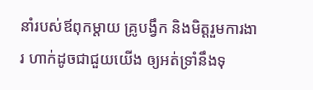នាំរបស់ឪពុកម្តាយ គ្រូបង្វឹក និងមិត្តរួមការងារ ហាក់ដូចជាជួយយើង ឲ្យអត់ទ្រាំនឹងទុ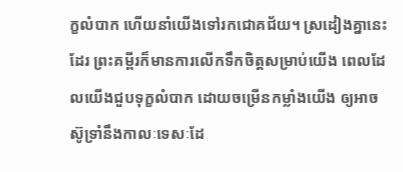ក្ខលំបាក ហើយនាំយើងទៅរកជោគជ័យ។ ស្រដៀងគ្នានេះដែរ ព្រះគម្ពីរក៏មានការលើកទឹកចិត្តសម្រាប់យើង ពេលដែលយើងជួបទុក្ខលំបាក ដោយចម្រើនកម្លាំងយើង ឲ្យអាចស៊ូទ្រាំនឹងកាលៈទេសៈដែ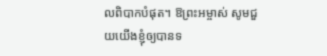លពិបាកបំផុត។ ឱព្រះអម្ចាស់ សូមជួយយើងខ្ញុំឲ្យបានទ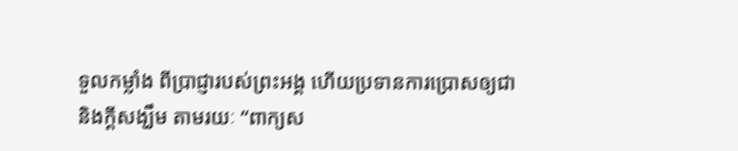ទួលកម្លាំង ពីប្រាជ្ញារបស់ព្រះអង្គ ហើយប្រទានការប្រោសឲ្យជា និងក្តីសង្ឃឹម តាមរយៈ “ពាក្យស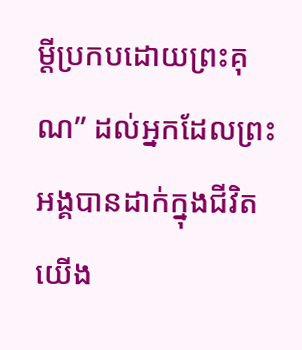ម្តីប្រកបដោយព្រះគុណ” ដល់អ្នកដែលព្រះអង្គបានដាក់ក្នុងជីវិតយើង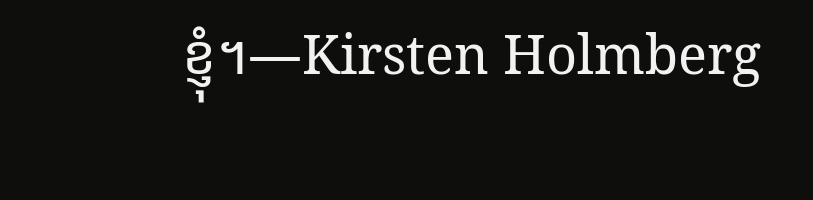ខ្ញុំ។—Kirsten Holmberg